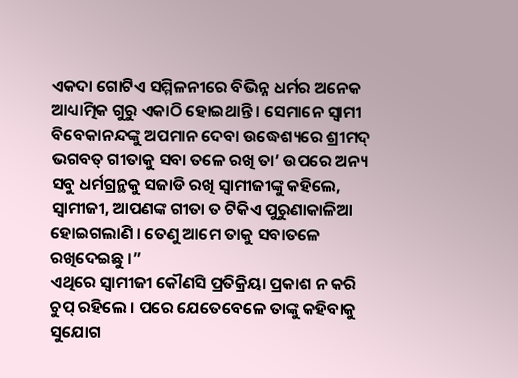ଏକଦା ଗୋଟିଏ ସମ୍ମିଳନୀରେ ବିଭିନ୍ନ ଧର୍ମର ଅନେକ ଆଧ୍ୟାତ୍ମିକ ଗୁରୁ ଏକାଠି ହୋଇଥାନ୍ତି । ସେମାନେ ସ୍ୱାମୀ ବିବେକାନନ୍ଦଙ୍କୁ ଅପମାନ ଦେବା ଉଦ୍ଧେଶ୍ୟରେ ଶ୍ରୀମଦ୍ ଭଗବତ୍ ଗୀତାକୁ ସବା ତଳେ ରଖି ତା’ ଉପରେ ଅନ୍ୟ ସବୁ ଧର୍ମଗ୍ରନ୍ଥକୁ ସଜାଡି ରଖି ସ୍ୱାମୀଜୀଙ୍କୁ କହିଲେ, ସ୍ୱାମୀଜୀ, ଆପଣଙ୍କ ଗୀତା ତ ଟିକିଏ ପୁରୁଣାକାଳିଆ ହୋଇଗଲାଣି । ତେଣୁ ଆମେ ତାକୁ ସବାତଳେ ରଖିଦେଇଛୁ ।”
ଏଥିରେ ସ୍ୱାମୀଜୀ କୌଣସି ପ୍ରତିକ୍ରିୟା ପ୍ରକାଶ ନ କରି ଚୁପ୍ ରହିଲେ । ପରେ ଯେତେବେଳେ ତାଙ୍କୁ କହିବାକୁ ସୁଯୋଗ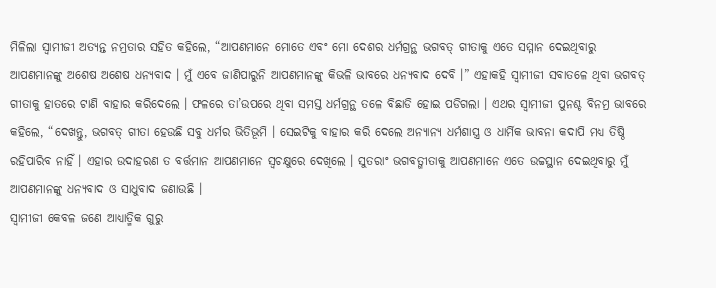ମିଳିଲା ସ୍ୱାମୀଜୀ ଅତ୍ୟନ୍ତ ନମ୍ରତାର ସହିତ କହିଲେ, “ଆପଣମାନେ ମୋତେ ଏବଂ ମୋ ଦେଶର ଧର୍ମଗ୍ରନ୍ଥ ଭଗବତ୍ ଗୀତାକୁ ଏତେ ସମ୍ମାନ ଦେଇଥିବାରୁ ଆପଣମାନଙ୍କୁ ଅଶେଷ ଅଶେଷ ଧନ୍ୟବାଦ । ମୁଁ ଏବେ ଜାଣିପାରୁନି ଆପଣମାନଙ୍କୁ କିଭଳି ଭାବରେ ଧନ୍ୟବାଦ ଦେବି ।” ଏହାକହି ସ୍ୱାମୀଜୀ ସବାତଳେ ଥିବା ଭଗବତ୍ ଗୀତାକୁ ହାତରେ ଟାଣି ବାହାର କରିଦେଲେ । ଫଳରେ ତା’ଉପରେ ଥିବା ସମସ୍ତ ଧର୍ମଗ୍ରନ୍ଥ ତଳେ ବିଛାଡି ହୋଇ ପଡିଗଲା । ଏଥର ସ୍ୱାମୀଜୀ ପୁନଶ୍ଚ ବିନମ୍ର ଭାବରେ କହିଲେ, “ଦେଖନ୍ତୁ, ଭଗବତ୍ ଗୀତା ହେଉଛି ସବୁ ଧର୍ମର ଭିତିଭୂମି । ସେଇଟିକୁ ବାହାର କରି ଦେଲେ ଅନ୍ୟାନ୍ୟ ଧର୍ମଶାସ୍ତ୍ର ଓ ଧାର୍ମିକ ଭାବନା କଦାପି ମଧ୍ୟ ତିଷ୍ଠି ରହିପାରିବ ନାହିଁ । ଏହାର ଉଦାହରଣ ତ ବର୍ତ୍ତମାନ ଆପଣମାନେ ସ୍ୱଚକ୍ଷୁରେ ଦେଖିଲେ । ସୁତରାଂ ଭଗବତ୍ଗୀତାକୁ ଆପଣମାନେ ଏତେ ଉଚ୍ଚସ୍ଥାନ ଦେଇଥିବାରୁ ମୁଁ ଆପଣମାନଙ୍କୁ ଧନ୍ୟବାଦ ଓ ସାଧୁବାଦ ଜଣାଉଛି ।
ସ୍ୱାମୀଜୀ କେବଳ ଜଣେ ଆଧ୍ୟାତ୍ମିକ ଗୁରୁ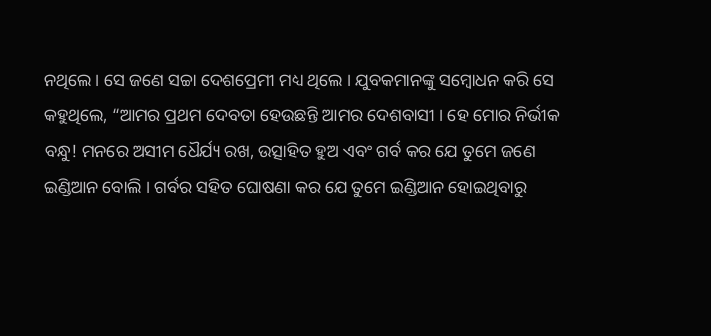ନଥିଲେ । ସେ ଜଣେ ସଚ୍ଚା ଦେଶପ୍ରେମୀ ମଧ୍ୟ ଥିଲେ । ଯୁବକମାନଙ୍କୁ ସମ୍ବୋଧନ କରି ସେ କହୁଥିଲେ, “ଆମର ପ୍ରଥମ ଦେବତା ହେଉଛନ୍ତି ଆମର ଦେଶବାସୀ । ହେ ମୋର ନିର୍ଭୀକ ବନ୍ଧୁ! ମନରେ ଅସୀମ ଧୈର୍ଯ୍ୟ ରଖ, ଉତ୍ସାହିତ ହୁଅ ଏବଂ ଗର୍ବ କର ଯେ ତୁମେ ଜଣେ ଇଣ୍ଡିଆନ ବୋଲି । ଗର୍ବର ସହିତ ଘୋଷଣା କର ଯେ ତୁମେ ଇଣ୍ଡିଆନ ହୋଇଥିବାରୁ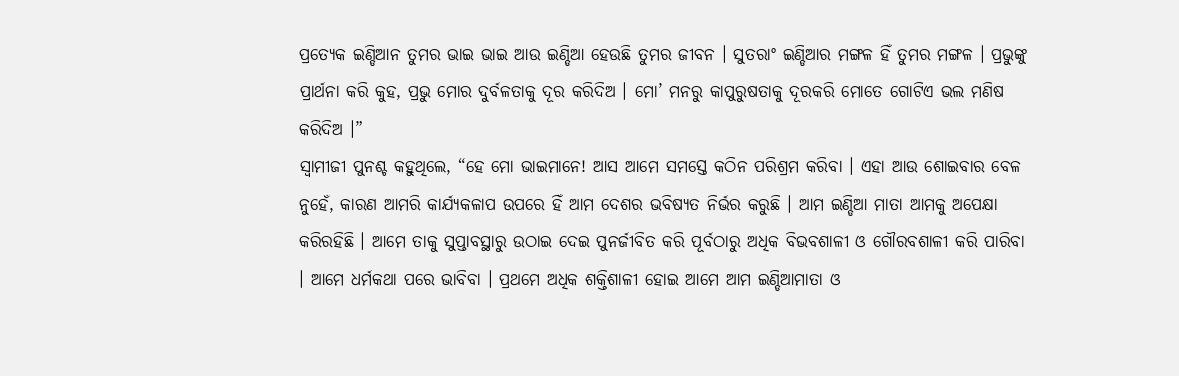ପ୍ରତ୍ୟେକ ଇଣ୍ଡିଆନ ତୁମର ଭାଇ ଭାଇ ଆଉ ଇଣ୍ଡିଆ ହେଉଛି ତୁମର ଜୀବନ । ସୁତରାଂ ଇଣ୍ଡିଆର ମଙ୍ଗଳ ହିଁ ତୁମର ମଙ୍ଗଳ । ପ୍ରଭୁଙ୍କୁ ପ୍ରାର୍ଥନା କରି କୁହ, ପ୍ରଭୁ ମୋର ଦୁର୍ବଳତାକୁ ଦୂର କରିଦିଅ । ମୋ’ ମନରୁ କାପୁରୁଷତାକୁ ଦୂରକରି ମୋତେ ଗୋଟିଏ ଭଲ ମଣିଷ କରିଦିଅ ।”
ସ୍ୱାମୀଜୀ ପୁନଶ୍ଚ କହୁଥିଲେ, “ହେ ମୋ ଭାଇମାନେ! ଆସ ଆମେ ସମସ୍ତେ କଠିନ ପରିଶ୍ରମ କରିବା । ଏହା ଆଉ ଶୋଇବାର ବେଳ ନୁହେଁ, କାରଣ ଆମରି କାର୍ଯ୍ୟକଳାପ ଉପରେ ହିଁ ଆମ ଦେଶର ଭବିଷ୍ୟତ ନିର୍ଭର କରୁଛି । ଆମ ଇଣ୍ଡିଆ ମାତା ଆମକୁ ଅପେକ୍ଷା କରିରହିଛି । ଆମେ ତାକୁ ସୁପ୍ତାବସ୍ଥାରୁ ଉଠାଇ ଦେଇ ପୁନର୍ଜୀବିତ କରି ପୂର୍ବଠାରୁ ଅଧିକ ବିଭବଶାଳୀ ଓ ଗୌରବଶାଳୀ କରି ପାରିବା । ଆମେ ଧର୍ମକଥା ପରେ ଭାବିବା । ପ୍ରଥମେ ଅଧିକ ଶକ୍ତିଶାଳୀ ହୋଇ ଆମେ ଆମ ଇଣ୍ଡିଆମାତା ଓ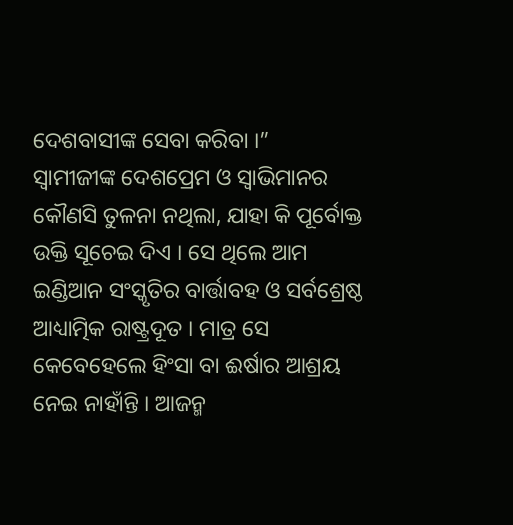ଦେଶବାସୀଙ୍କ ସେବା କରିବା ।”
ସ୍ୱାମୀଜୀଙ୍କ ଦେଶପ୍ରେମ ଓ ସ୍ୱାଭିମାନର କୌଣସି ତୁଳନା ନଥିଲା, ଯାହା କି ପୂର୍ବୋକ୍ତ ଉକ୍ତି ସୂଚେଇ ଦିଏ । ସେ ଥିଲେ ଆମ ଇଣ୍ଡିଆନ ସଂସ୍କୃତିର ବାର୍ତ୍ତାବହ ଓ ସର୍ବଶ୍ରେଷ୍ଠ ଆଧ୍ୟାତ୍ମିକ ରାଷ୍ଟ୍ରଦୂତ । ମାତ୍ର ସେ କେବେହେଲେ ହିଂସା ବା ଈର୍ଷାର ଆଶ୍ରୟ ନେଇ ନାହାଁନ୍ତି । ଆଜନ୍ମ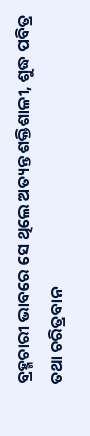ବ୍ରହ୍ମଚାରୀ ଭାବରେ ସେ ଥିଲେ ଅତ୍ୟନ୍ତ ଶକ୍ତିଶାଳୀ, ଶୁଦ୍ଧ ପବିତ୍ର ତଥା ଚରିତ୍ରବାନ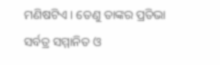ମଣିଷଟିଏ । ତେଣୁ ତାଙ୍କର ପ୍ରତିଭା ସର୍ବତ୍ର ସମ୍ମାନିତ ଓ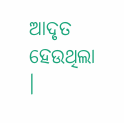ଆଦୃତ ହେଉଥିଲା ।